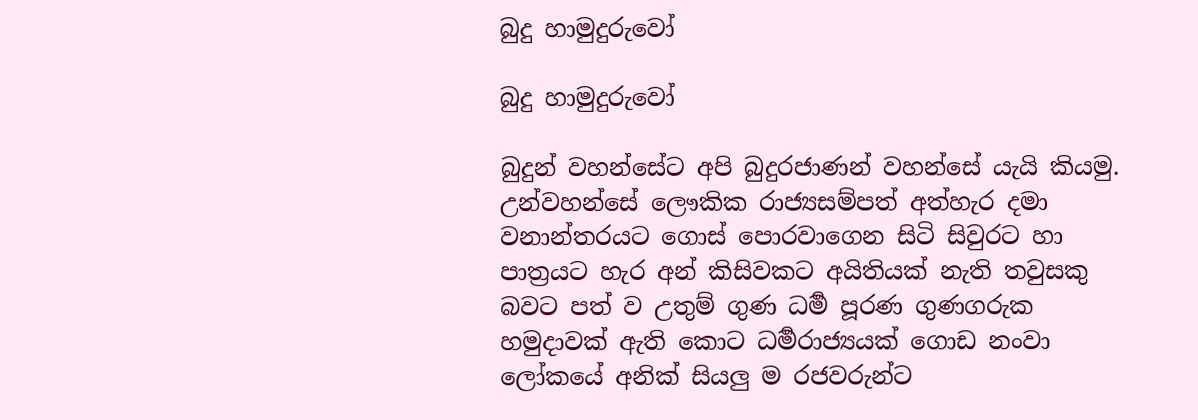බුදු හාමුදුරුවෝ

බුදු හාමුදුරුවෝ

බුදුන් වහන්සේට අපි බුදුරජාණන් වහන්සේ යැයි කියමු. උන්වහන්සේ ලෞකික රාජ්‍යසම්පත් අත්හැර දමා වනාන්තරයට ගොස් පොරවාගෙන සිටි සිවුරට හා පාත්‍රයට හැර අන් කිසිවකට අයිතියක් නැති තවුසකු බවට පත් ව උතුම් ගුණ ධර්‍ම පූරණ ගුණගරුක හමුදාවක් ඇති කොට ධර්‍මරාජ්‍යයක් ගොඩ නංවා ලෝකයේ අනික් සියලු ම රජවරුන්ට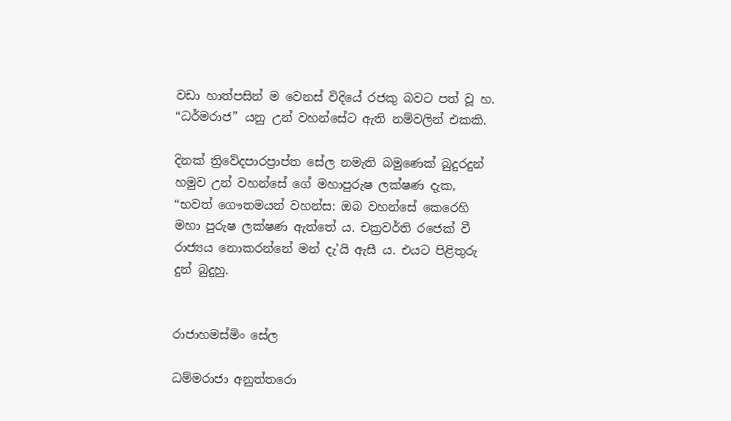වඩා හාත්පසින් ම වෙනස් විදියේ රජකු බවට පත් වූ හ. “ධර්මරාජ” යනු උන් වහන්සේට ඇති නම්වලින් එකකි.

දිනක් ත්‍රිවේදපාරප්‍රාප්ත සේල නමැති බමුණෙක් බුදුරදුන් හමුව උන් වහන්සේ ගේ මහාපුරුෂ ලක්ෂණ දැක, “භවත් ගෞතමයන් වහන්ස: ඔබ වහන්සේ කෙරෙහි මහා පුරුෂ ලක්ෂණ ඇත්තේ ය. චක්‍රවර්ති රජෙක් වී රාජ්‍යය නොකරන්නේ මන් දැ’යි ඇසී ය. එයට පිළිතුරු දුන් බුදුහු.


රාජාහමස්මිං සේල

ධම්මරාජා අනුත්තරො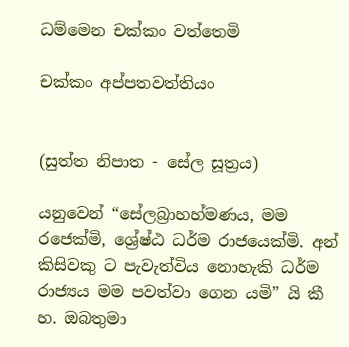ධම්මෙන චක්කං වත්තෙමි

චක්කං අප්පතවත්තියං


(සුත්ත නිපාත - සේල සූත්‍රය)

යනුවෙන් “සේලබ්‍රාහහ්මණය, මම රජෙක්මි, ශ්‍රේෂ්ඨ ධර්ම රාජයෙක්මි. අන් කිසිවකු ට පැවැත්විය නොහැකි ධර්ම රාජ්‍යය මම පවත්වා ගෙන යමි” යි කී හ. ඔබතුමා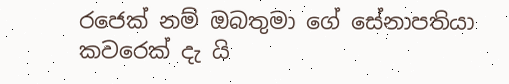රජෙක් නම් ඔබතුමා ගේ සේනාපතියා කවරෙක් දැ යි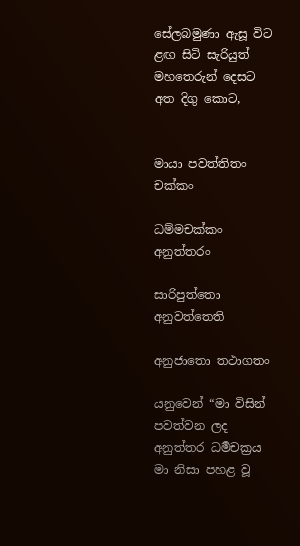සේලබමුණා ඇසූ විට ළඟ සිටි සැරියුත් මහතෙරුන් දෙසට අත දිගු කොට,


මායා පවත්තිතං චක්කං

ධම්මචක්කං අනුත්තරං

සාරිපුත්තො අනුවත්තෙති

අනුජාතො තථාගතං

යනුවෙන් “මා විසින් පවත්වන ලද අනුත්තර ධර්‍මචක්‍රය මා නිසා පහළ වූ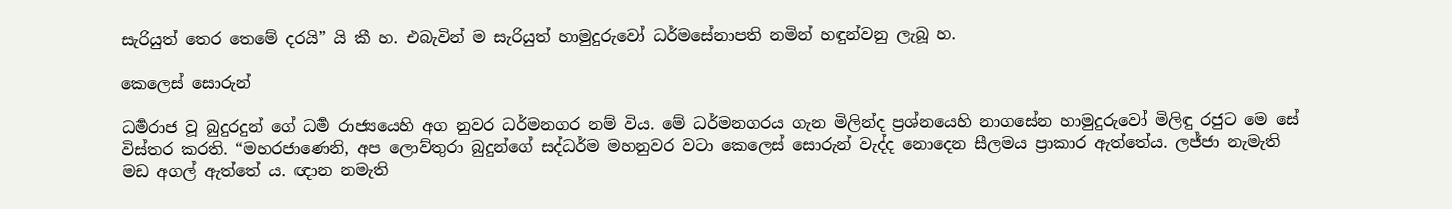සැරියුත් තෙර තෙමේ දරයි” යි කී හ. එබැවින් ම සැරියුත් හාමුදුරුවෝ ධර්මසේනාපති නමින් හඳුන්වනු ලැබූ හ.

කෙලෙස් සොරුන්

ධර්‍මරාජ වූ බුදුරදුන් ගේ ධර්‍ම රාජ්‍යයෙහි අග නුවර ධර්මනගර නම් විය. මේ ධර්මනගරය ගැන මිලින්ද ප්‍රශ්නයෙහි නාගසේන හාමුදුරුවෝ මිලිඳු රජුට මෙ සේ විස්තර කරති. “මහරජාණෙනි, අප ලොව්තුරා බුදුන්ගේ සද්ධර්ම මහනුවර වටා කෙලෙස් සොරුන් වැද්ද නොදෙන සීලමය ප්‍රාකාර ඇත්තේය. ලජ්ජා නැමැති මඩ අගල් ඇත්තේ ය. ඥාන නමැති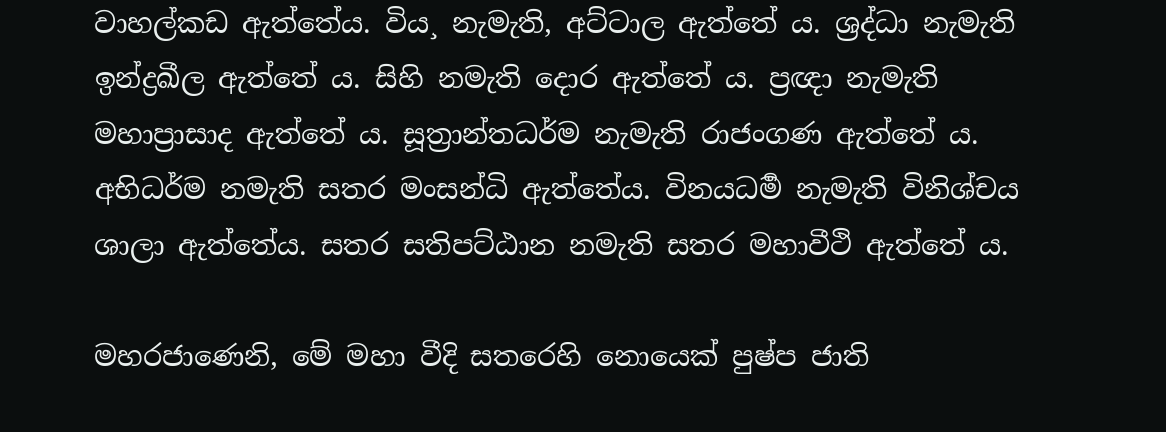වාහල්කඩ ඇත්තේය. විය¸ නැමැති, අට්ටාල ඇත්තේ ය. ශ්‍රද්ධා නැමැති ඉන්ද්‍රඛීල ඇත්තේ ය. සිහි නමැති දොර ඇත්තේ ය. ප්‍රඥා නැමැති මහාප්‍රාසාද ඇත්තේ ය. සූත්‍රාන්තධර්ම නැමැති රාජංගණ ඇත්තේ ය. අභිධර්ම නමැති සතර මංසන්ධි ඇත්තේය. විනයධර්‍ම නැමැති විනිශ්චය ශාලා ඇත්තේය. සතර සතිපට්ඨාන නමැති සතර මහාවීථි ඇත්තේ ය.

මහරජාණෙනි, මේ මහා වීදි සතරෙහි නොයෙක් පුෂ්ප ජාති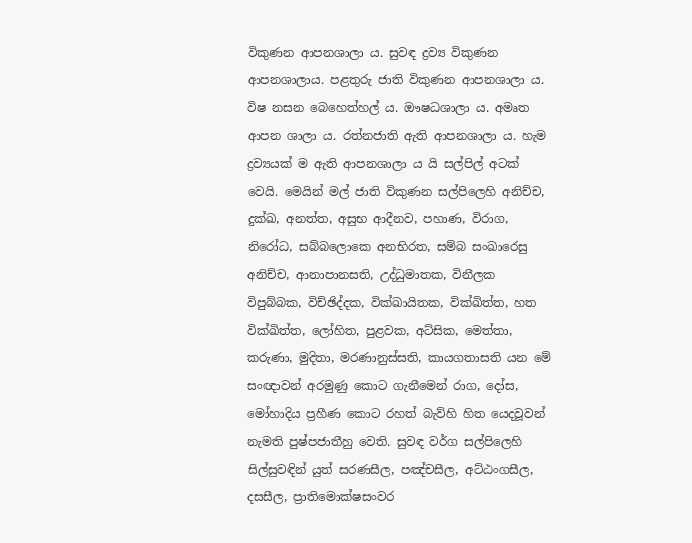විකුණන ආපනශාලා ය. සුවඳ ද්‍රව්‍ය විකුණන ආපනශාලාය. පළතුරු ජාති විකුණන ආපනශාලා ය. විෂ නසන බෙහෙත්හල් ය. ඖෂධශාලා ය. අමෘත ආපන ශාලා ය. රත්නජාති ඇති ආපනශාලා ය. හැම ද්‍රව්‍යයක් ම ඇති ආපනශාලා ය යි සල්පිල් අටක් වෙයි. මෙයින් මල් ජාති විකුණන සල්පිලෙහි අනිච්ච, දුක්ඛ, අනත්ත, අසුභ ආදීනව, පහාණ, විරාග, නිරෝධ, සබ්බලොකෙ අනභිරත, සම්බ සංඛාරෙසු අනිච්ච, ආනාපානසති, උද්ධුමාතක, විනීලක විපුබ්බක, විච්ඡිද්දක, වික්ඛායිතක, වික්ඛිත්ත, හත වික්ඛිත්ත, ලෝහිත, පුළවක, අට්සික, මෙත්තා, කරුණා, මුදිතා, මරණානුස්සති, කායගතාසති යන මේ සංඥාවන් අරමුණු කොට ගැනීමෙන් රාග, දෝස, මෝහාදිය ප්‍රහීණ කොට රහත් බැව්හි හිත යෙදවූවන් නැමති පුෂ්පජාතීහු වෙති. සුවඳ වර්ග සල්පිලෙහි සිල්සුවඳින් යුත් සරණසීල, පඤ්චසීල, අට්ඨංගසීල, දසසීල, ප්‍රාතිමොක්ෂසංවර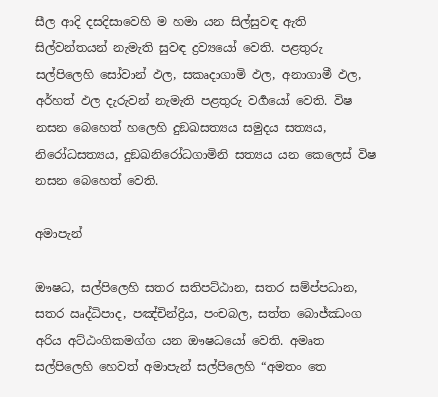සීල ආදි දසදිසාවෙහි ම හමා යන සිල්සුවඳ ඇති සිල්වන්තයන් නැමැති සුවඳ ද්‍රව්‍යයෝ වෙති. පළතුරු සල්පිලෙහි සෝවාන් ඵල, සකෘදාගාමි ඵල, අනාගාමී ඵල, අර්හත් ඵල දැරුවන් නැමැති පළතුරු වර්‍ගයෝ වෙති. විෂ නසන බෙහෙත් හලෙහි දුඞඛසත්‍යය සමුදය සත්‍යය, නිරෝධසත්‍යය, දුඞඛනිරෝධගාමිනි සත්‍යය යන කෙලෙස් විෂ නසන බෙහෙත් වෙති.

අමාපැන්

ඖෂධ, සල්පිලෙහි සතර සතිපට්ඨාන, සතර සම්ප්පධාන, සතර ඍද්ධිපාද, පඤ්චින්ද්‍රිය, පංචබල, සත්ත බොජ්ඣංග අරිය අට්ඨංගිකමග්ග යන ඖෂධයෝ වෙති. අමෘත සල්පිලෙහි හෙවත් අමාපැන් සල්පිලෙහි “අමතං තෙ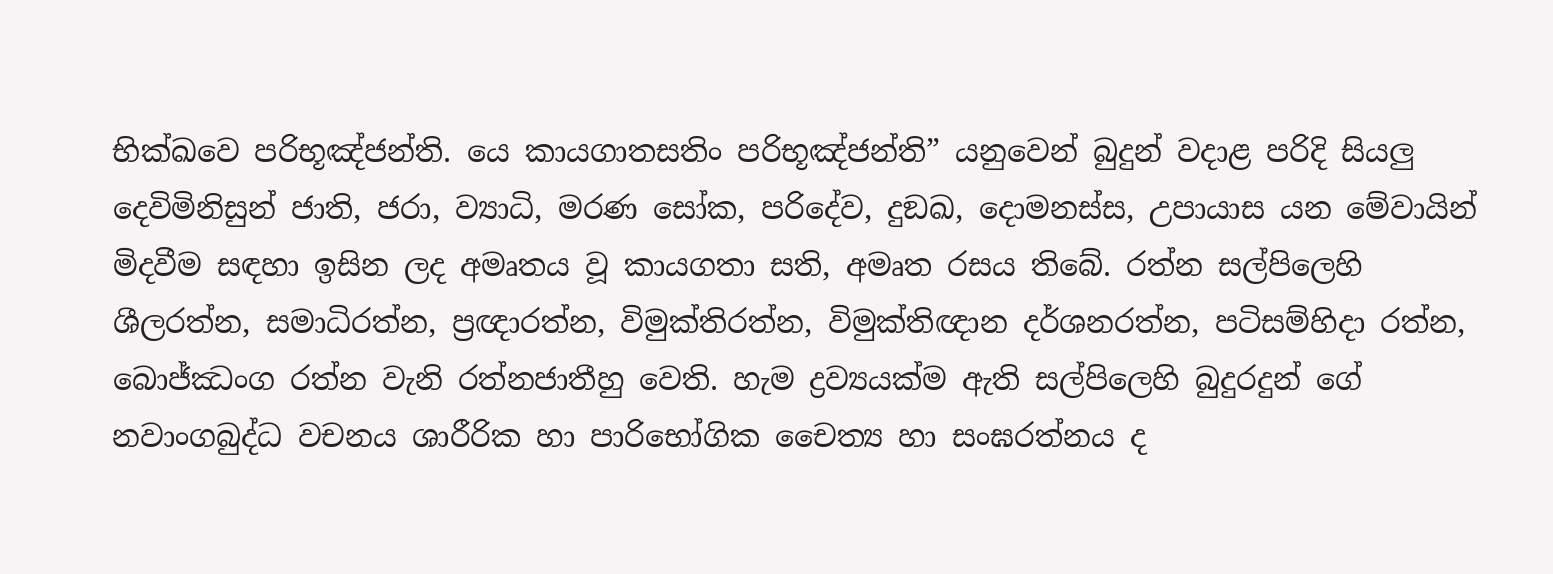භික්ඛවෙ පරිභූඤ්ජන්ති. යෙ කායගාතසතිං පරිභූඤ්ජන්ති” යනුවෙන් බුදුන් වදාළ පරිදි සියලු දෙවිමිනිසුන් ජාති, ජරා, ව්‍යාධි, මරණ සෝක, පරිදේව, දුඞඛ, දොමනස්ස, උපායාස යන මේවායින් මිදවීම සඳහා ඉසින ලද අමෘතය වූ කායගතා සති, අමෘත රසය තිබේ. රත්න සල්පිලෙහි ශීලරත්න, සමාධිරත්න, ප්‍රඥාරත්න, විමුක්තිරත්න, විමුක්තිඥාන දර්ශනරත්න, පටිසම්හිදා රත්න, බොජ්ඣංග රත්න වැනි රත්නජාතීහු වෙති. හැම ද්‍රව්‍යයක්ම ඇති සල්පිලෙහි බුදුරදුන් ගේ නවාංගබුද්ධ වචනය ශාරීරික හා පාරිභෝගික චෛත්‍ය හා සංඝරත්නය ද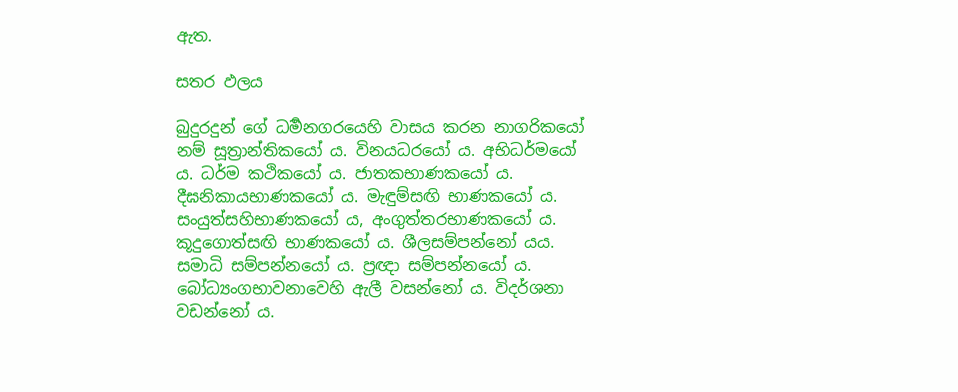ඇත.

සතර ඵලය

බුදුරදුන් ගේ ධර්‍මනගරයෙහි වාසය කරන නාගරිකයෝ නම් සූත්‍රාන්තිකයෝ ය. විනයධරයෝ ය. අභිධර්මයෝ ය. ධර්ම කථිකයෝ ය. ජාතකභාණකයෝ ය. දීඝනිකායභාණකයෝ ය. මැඳුම්සඟි භාණකයෝ ය. සංයුත්සහිභාණකයෝ ය, අංගුත්තරභාණකයෝ ය. කූදුගොත්සඟි භාණකයෝ ය. ශීලසම්පන්නෝ යය. සමාධි සම්පන්නයෝ ය. ප්‍රඥා සම්පන්නයෝ ය. බෝධ්‍යංගභාවනාවෙහි ඇලී වසන්නෝ ය. විදර්ශනා වඩන්නෝ ය.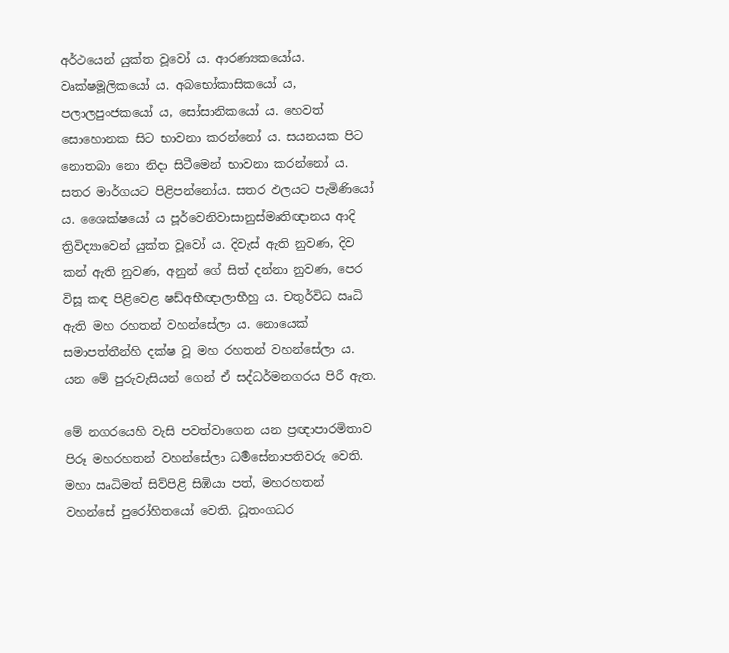අර්ථයෙන් යුක්ත වූවෝ ය. ආරණ්‍යකයෝය. වෘක්ෂමූලිකයෝ ය. අබභෝකාසිකයෝ ය, පලාලපුංජකයෝ ය, සෝසානිකයෝ ය. හෙවත් සොහොනක සිට භාවනා කරන්නෝ ය. සයනයක පිට නොතබා නො නිදා සිටීමෙන් භාවනා කරන්නෝ ය. සතර මාර්ගයට පිළිපන්නෝය. සතර ඵලයට පැමිණියෝ ය. ශෛක්ෂයෝ ය පූර්වෙනිවාසානුස්මෘතිඥානය ආදි ත්‍රිවිද්‍යාවෙන් යුක්ත වූවෝ ය. දිවැස් ඇති නුවණ, දිව කන් ඇති නුවණ, අනුන් ගේ සිත් දන්නා නුවණ, පෙර විසූ කඳ පිළිවෙළ ෂඩ්අභීඥාලාභීහු ය. චතුර්විධ ඍධි ඇති මහ රහතන් වහන්සේලා ය. නොයෙක් සමාපත්තීන්හි දක්ෂ වූ මහ රහතන් වහන්සේලා ය. යන මේ පුරුවැසියන් ගෙන් ඒ සද්ධර්මනගරය පිරී ඇත.

මේ නගරයෙහි වැසි පවත්වාගෙන යන ප්‍රඥාපාරමිතාව පිරූ මහරහතන් වහන්සේලා ධර්‍මසේනාපතිවරු වෙති. මහා ඍධිමත් සිව්පිළි සිඹියා පත්, මහරහතන් වහන්සේ පුරෝහිතයෝ වෙති. ධූතංගධර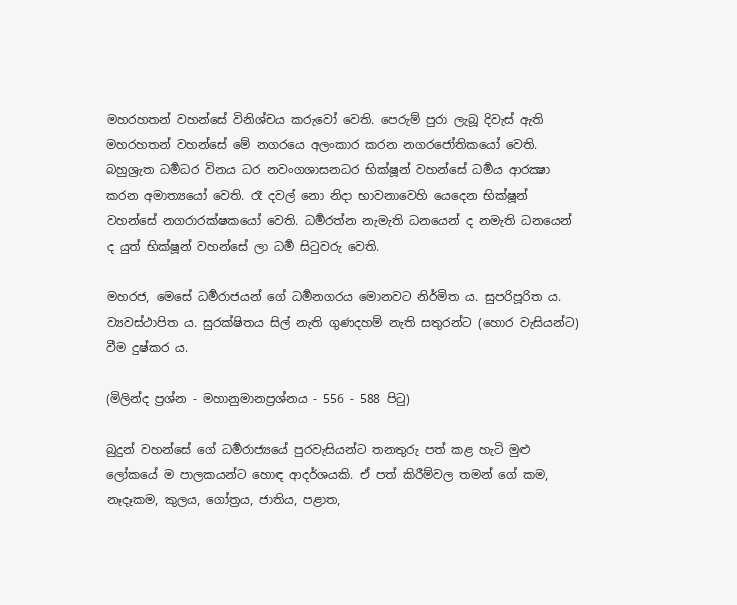මහරහතන් වහන්සේ විනිශ්චය කරුවෝ වෙති. පෙරුම් පුරා ලැබූ දිවැස් ඇති මහරහතන් වහන්සේ මේ නගරයෙ අලංකාර කරන නගරජෝතිකයෝ වෙති. බහුශ්‍රැත ධර්‍මධර විනය ධර නවංගශාසනධර භික්ෂූන් වහන්සේ ධර්‍මය ආරක්‍ෂා කරන අමාත්‍යයෝ වෙති. රෑ දවල් නො නිදා භාවනාවෙහි යෙදෙන භික්ෂූන් වහන්සේ නගරාරක්ෂකයෝ වෙති. ධර්‍මරත්න නැමැති ධනයෙන් ද නමැති ධනයෙන් ද යුත් භික්ෂූන් වහන්සේ ලා ධර්‍ම සිටුවරු වෙති.

මහරජ, මෙසේ ධර්‍මරාජයන් ගේ ධර්‍මනගරය මොනවට නිර්මිත ය. සුපරිපූරිත ය. ව්‍යවස්ථාපිත ය. සුරක්ෂිතය සිල් නැති ගුණදහම් නැති සතුරන්ට (හොර වැසියන්ට) වීම දුෂ්කර ය.

(මිලින්ද ප්‍රශ්න - මහානුමානප්‍රශ්නය - 556 - 588 පිටු)

බුදුන් වහන්සේ ගේ ධර්‍මරාජ්‍යයේ පුරවැසියන්ට තනතුරු පත් කළ හැටි මුළු ලෝකයේ ම පාලකයන්ට හොඳ ආදර්ශයකි. ඒ පත් කිරීම්වල තමන් ගේ කම, නෑදෑකම, කුලය, ගෝත්‍රය, ජාතිය, පළාත,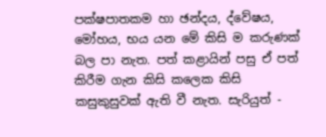පක්ෂපාතකම හා ඡන්දය, ද්වේෂය, මෝහය, භය යන මේ කිසි ම කරුණක් බල පා නැත. පත් කළායින් පසු ඒ පත් කිරීම ගැන කිසි කලෙක කිසි කසුකුසුවක් ඇති වී නැත. සැරියුත් -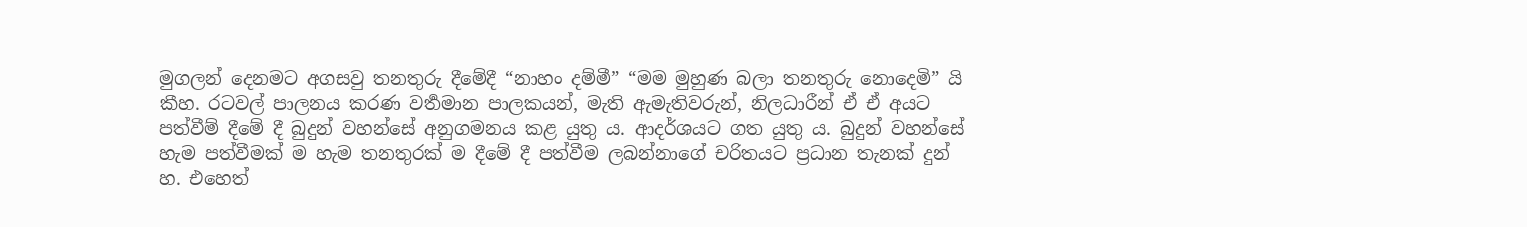මුගලන් දෙනමට අගසවු තනතුරු දීමේදී “නාහං දම්මී” “මම මුහුණ බලා තනතුරු නොදෙමි” යි කීහ. රටවල් පාලනය කරණ වර්‍තමාන පාලකයන්, මැති ඇමැතිවරුන්, නිලධාරීන් ඒ ඒ අයට පත්වීම් දීමේ දී බුදුන් වහන්සේ අනුගමනය කළ යුතු ය. ආදර්ශයට ගත යුතු ය. බුදුන් වහන්සේ හැම පත්වීමක් ම හැම තනතුරක් ම දීමේ දී පත්වීම ලබන්නාගේ චරිතයට ප්‍රධාන තැනක් දුන් හ. එහෙත්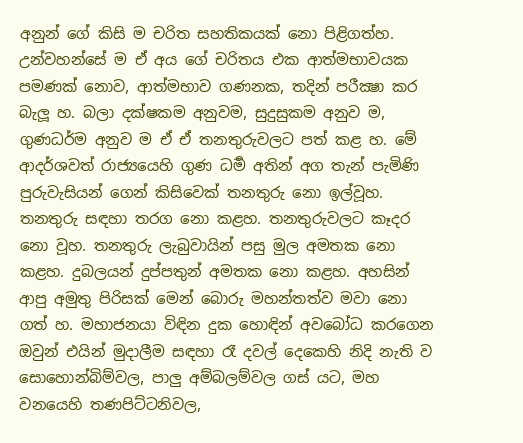අනුන් ගේ කිසි ම චරිත සහතිකයක් නො පිළිගත්හ. උන්වහන්සේ ම ඒ අය ගේ චරිතය එක ආත්මභාවයක පමණක් නොව, ආත්මභාව ගණනක, තදින් පරීක්‍ෂා කර බැලූ හ. බලා දක්ෂකම අනුවම, සුදුසුකම අනුව ම, ගුණධර්ම අනුව ම ඒ ඒ තනතුරුවලට පත් කළ හ. මේ ආදර්ශවත් රාජ්‍යයෙහි ගුණ ධර්‍ම අතින් අග තැන් පැමිණි පුරුවැසියන් ගෙන් කිසිවෙක් තනතුරු නො ඉල්වූහ. තනතුරු සඳහා තරග නො කළහ. තනතුරුවලට කෑදර නො වූහ. තනතුරු ලැබුවායින් පසු මුල අමතක නො කළහ. දුබලයන් දුප්පතුන් අමතක නො කළහ. අහසින් ආපු අමුතු පිරිසක් මෙන් බොරු මහන්තත්ව මවා නො ගත් හ. මහාජනයා විඳින දුක හොඳින් අවබෝධ කරගෙන ඔවුන් එයින් මුදාලීම සඳහා රෑ දවල් දෙකෙහි නිදි නැති ව සොහොන්බිම්වල, පාලු අම්බලම්වල ගස් යට, මහ වනයෙහි තණපිට්ටනිවල,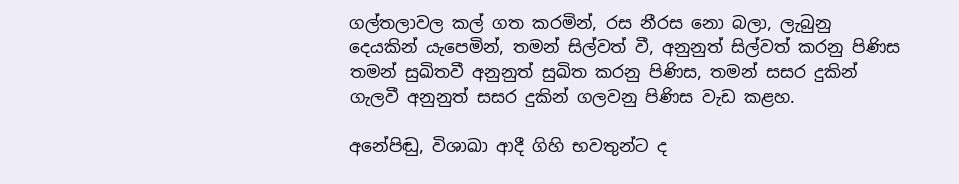ගල්තලාවල කල් ගත කරමින්, රස නීරස නො බලා, ලැබුනු දෙයකින් යැපෙමින්, තමන් සිල්වත් වී, අනුනුත් සිල්වත් කරනු පිණිස තමන් සුඛිතවී අනුනුත් සුඛිත කරනු පිණිස, තමන් සසර දුකින් ගැලවී අනුනුත් සසර දුකින් ගලවනු පිණිස වැඩ කළහ.

අනේපිඬු, විශාඛා ආදී ගිහි භවතුන්ට ද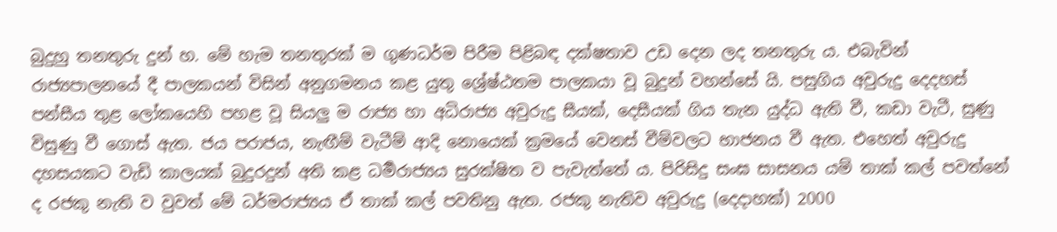බුදුහු තනතුරු දුන් හ. මේ හැම තනතුරක් ම ගුණධර්ම පිරීම පිළිබඳ දක්ෂතාව උඩ දෙන ලද තනතුරු ය. එබැවින් රාජ්‍යපාලනයේ දී පාලකයන් විසින් අනුගමනය කළ යුතු ශ්‍රේෂ්ඨතම පාලකයා වූ බුදුන් වහන්සේ යි. පසුගිය අවුරුදු දෙදහස් පන්සීය තුළ ලෝකයෙහි පහළ වූ සියලු ම රාජ්‍ය හා අධිරාජ්‍ය අවුරුදු සීයක්, දෙසීයක් ගිය තැන යුද්ධ ඇති වී, කඩා වැටී, සුණු විසුණු වී ගොස් ඇත. ජය පරාජය, නැඟීම් වැටීම් ආදි නොයෙක් ක්‍රමයේ වෙනස් වීම්වලට භාජනය වී ඇත. එහෙත් අවුරුදු දහසයකට වැඩි කාලයක් බුදුරදුන් අති කළ ධර්‍මරාජ්‍යය සුරක්ෂිත ව පැවැත්තේ ය. පිරිසිදු සංඝ සාසනය යම් තාක් කල් පවත්නේ ද රජකු නැති ව වුවත් මේ ධර්මරාජ්‍යය ඒ තාක් කල් පවතිනු ඇත. රජකු නැතිව අවුරුදු (දෙදාහක්) 2000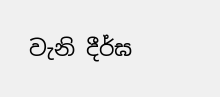වැනි දීර්ඝ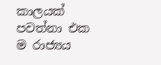කාලයක් පවත්නා එක ම රාජ්‍යය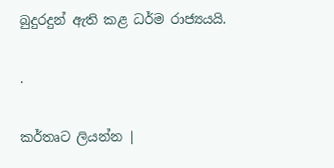බුදුරදුන් ඇති කළ ධර්ම රාජ්‍යයයි.

.

කර්තෘට ලියන්න |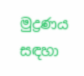මුද්‍රණය සඳහා